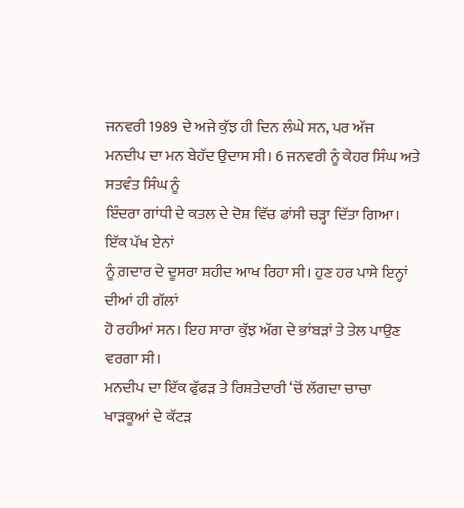ਜਨਵਰੀ 1989 ਦੇ ਅਜੇ ਕੁੱਝ ਹੀ ਦਿਨ ਲੰਘੇ ਸਨ, ਪਰ ਅੱਜ
ਮਨਦੀਪ ਦਾ ਮਨ ਬੇਹੱਦ ਉਦਾਸ ਸੀ। 6 ਜਨਵਰੀ ਨੂੰ ਕੇਹਰ ਸਿੰਘ ਅਤੇ ਸਤਵੰਤ ਸਿੰਘ ਨੂੰ
ਇੰਦਰਾ ਗਾਂਧੀ ਦੇ ਕਤਲ ਦੇ ਦੋਸ਼ ਵਿੱਚ ਫਾਂਸੀ ਚੜ੍ਹਾ ਦਿੱਤਾ ਗਿਆ। ਇੱਕ ਪੱਖ ਏਨਾਂ
ਨੂੰ ਗ਼ਦਾਰ ਦੇ ਦੂਸਰਾ ਸ਼ਹੀਦ ਆਖ ਰਿਹਾ ਸੀ। ਹੁਣ ਹਰ ਪਾਸੇ ਇਨ੍ਹਾਂ ਦੀਆਂ ਹੀ ਗੱਲਾਂ
ਹੋ ਰਹੀਆਂ ਸਨ। ਇਹ ਸਾਰਾ ਕੁੱਝ ਅੱਗ ਦੇ ਭਾਂਬੜਾਂ ਤੇ ਤੇਲ ਪਾਉਣ ਵਰਗਾ ਸੀ।
ਮਨਦੀਪ ਦਾ ਇੱਕ ਫੁੱਫੜ ਤੇ ਰਿਸ਼ਤੇਦਾਰੀ ‘ਚੋਂ ਲੱਗਦਾ ਚਾਚਾ
ਖਾੜਕੂਆਂ ਦੇ ਕੱਟੜ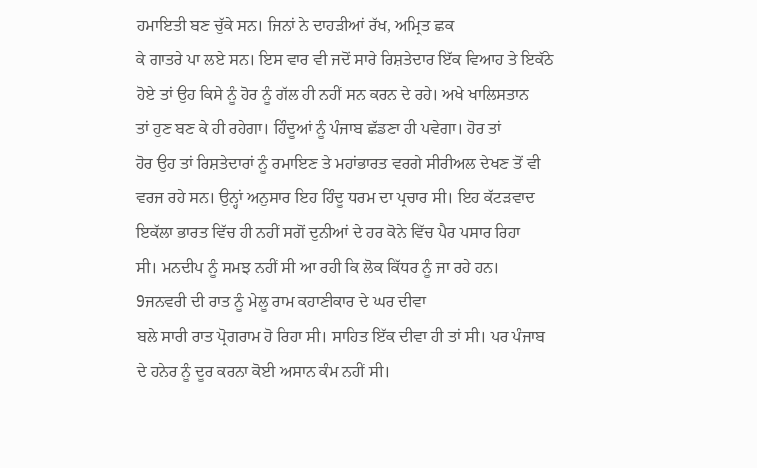ਹਮਾਇਤੀ ਬਣ ਚੁੱਕੇ ਸਨ। ਜਿਨਾਂ ਨੇ ਦਾਹੜੀਆਂ ਰੱਖ, ਅਮ੍ਰਿਤ ਛਕ
ਕੇ ਗਾਤਰੇ ਪਾ ਲਏ ਸਨ। ਇਸ ਵਾਰ ਵੀ ਜਦੋਂ ਸਾਰੇ ਰਿਸ਼ਤੇਦਾਰ ਇੱਕ ਵਿਆਹ ਤੇ ਇਕੱਠੇ
ਹੋਏ ਤਾਂ ਉਹ ਕਿਸੇ ਨੂੰ ਹੋਰ ਨੂੰ ਗੱਲ ਹੀ ਨਹੀਂ ਸਨ ਕਰਨ ਦੇ ਰਹੇ। ਅਖੇ ਖਾਲਿਸਤਾਨ
ਤਾਂ ਹੁਣ ਬਣ ਕੇ ਹੀ ਰਹੇਗਾ। ਹਿੰਦੂਆਂ ਨੂੰ ਪੰਜਾਬ ਛੱਡਣਾ ਹੀ ਪਵੇਗਾ। ਹੋਰ ਤਾਂ
ਹੋਰ ਉਹ ਤਾਂ ਰਿਸ਼ਤੇਦਾਰਾਂ ਨੂੰ ਰਮਾਇਣ ਤੇ ਮਹਾਂਭਾਰਤ ਵਰਗੇ ਸੀਰੀਅਲ ਦੇਖਣ ਤੋਂ ਵੀ
ਵਰਜ ਰਹੇ ਸਨ। ਉਨ੍ਹਾਂ ਅਨੁਸਾਰ ਇਹ ਹਿੰਦੂ ਧਰਮ ਦਾ ਪ੍ਰਚਾਰ ਸੀ। ਇਹ ਕੱਟੜਵਾਦ
ਇਕੱਲਾ ਭਾਰਤ ਵਿੱਚ ਹੀ ਨਹੀਂ ਸਗੋਂ ਦੁਨੀਆਂ ਦੇ ਹਰ ਕੋਨੇ ਵਿੱਚ ਪੈਰ ਪਸਾਰ ਰਿਹਾ
ਸੀ। ਮਨਦੀਪ ਨੂੰ ਸਮਝ ਨਹੀਂ ਸੀ ਆ ਰਹੀ ਕਿ ਲੋਕ ਕਿੱਧਰ ਨੂੰ ਜਾ ਰਹੇ ਹਨ।
9ਜਨਵਰੀ ਦੀ ਰਾਤ ਨੂੰ ਮੇਲੂ ਰਾਮ ਕਹਾਣੀਕਾਰ ਦੇ ਘਰ ਦੀਵਾ
ਬਲੇ ਸਾਰੀ ਰਾਤ ਪ੍ਰੋਗਰਾਮ ਹੋ ਰਿਹਾ ਸੀ। ਸਾਹਿਤ ਇੱਕ ਦੀਵਾ ਹੀ ਤਾਂ ਸੀ। ਪਰ ਪੰਜਾਬ
ਦੇ ਹਨੇਰ ਨੂੰ ਦੂਰ ਕਰਨਾ ਕੋਈ ਅਸਾਨ ਕੰਮ ਨਹੀਂ ਸੀ।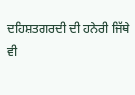ਦਹਿਸ਼ਤਗਰਦੀ ਦੀ ਹਨੇਰੀ ਜਿੱਥੇ
ਵੀ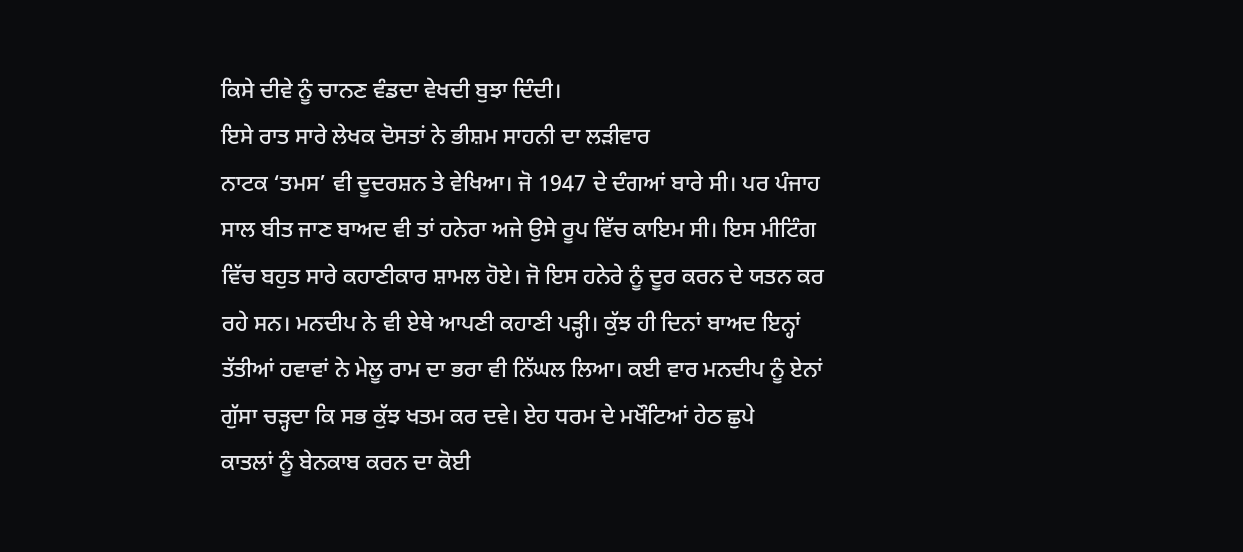ਕਿਸੇ ਦੀਵੇ ਨੂੰ ਚਾਨਣ ਵੰਡਦਾ ਵੇਖਦੀ ਬੁਝਾ ਦਿੰਦੀ।
ਇਸੇ ਰਾਤ ਸਾਰੇ ਲੇਖਕ ਦੋਸਤਾਂ ਨੇ ਭੀਸ਼ਮ ਸਾਹਨੀ ਦਾ ਲੜੀਵਾਰ
ਨਾਟਕ ‘ਤਮਸ’ ਵੀ ਦੂਦਰਸ਼ਨ ਤੇ ਵੇਖਿਆ। ਜੋ 1947 ਦੇ ਦੰਗਆਂ ਬਾਰੇ ਸੀ। ਪਰ ਪੰਜਾਹ
ਸਾਲ ਬੀਤ ਜਾਣ ਬਾਅਦ ਵੀ ਤਾਂ ਹਨੇਰਾ ਅਜੇ ਉਸੇ ਰੂਪ ਵਿੱਚ ਕਾਇਮ ਸੀ। ਇਸ ਮੀਟਿੰਗ
ਵਿੱਚ ਬਹੁਤ ਸਾਰੇ ਕਹਾਣੀਕਾਰ ਸ਼ਾਮਲ ਹੋਏ। ਜੋ ਇਸ ਹਨੇਰੇ ਨੂੰ ਦੂਰ ਕਰਨ ਦੇ ਯਤਨ ਕਰ
ਰਹੇ ਸਨ। ਮਨਦੀਪ ਨੇ ਵੀ ਏਥੇ ਆਪਣੀ ਕਹਾਣੀ ਪੜ੍ਹੀ। ਕੁੱਝ ਹੀ ਦਿਨਾਂ ਬਾਅਦ ਇਨ੍ਹਾਂ
ਤੱਤੀਆਂ ਹਵਾਵਾਂ ਨੇ ਮੇਲੂ ਰਾਮ ਦਾ ਭਰਾ ਵੀ ਨਿੱਘਲ ਲਿਆ। ਕਈ ਵਾਰ ਮਨਦੀਪ ਨੂੰ ਏਨਾਂ
ਗੁੱਸਾ ਚੜ੍ਹਦਾ ਕਿ ਸਭ ਕੁੱਝ ਖਤਮ ਕਰ ਦਵੇ। ਏਹ ਧਰਮ ਦੇ ਮਖੌਟਿਆਂ ਹੇਠ ਛੁਪੇ
ਕਾਤਲਾਂ ਨੂੰ ਬੇਨਕਾਬ ਕਰਨ ਦਾ ਕੋਈ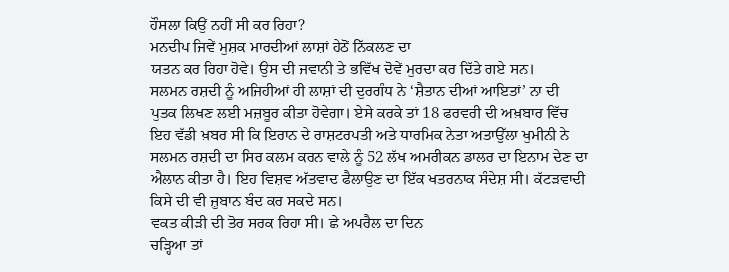ਹੌਸਲਾ ਕਿਉਂ ਨਹੀਂ ਸੀ ਕਰ ਰਿਹਾ?
ਮਨਦੀਪ ਜਿਵੇਂ ਮੁਸ਼ਕ ਮਾਰਦੀਆਂ ਲਾਸ਼ਾਂ ਹੇਠੋਂ ਨਿੱਕਲਣ ਦਾ
ਯਤਨ ਕਰ ਰਿਹਾ ਹੋਵੇ। ਉਸ ਦੀ ਜਵਾਨੀ ਤੇ ਭਵਿੱਖ ਦੋਵੇਂ ਮੁਰਦਾ ਕਰ ਦਿੱਤੇ ਗਏ ਸਨ।
ਸਲਮਨ ਰਸ਼ਦੀ ਨੂੰ ਅਜਿਹੀਆਂ ਹੀ ਲਾਸ਼ਾਂ ਦੀ ਦੁਰਗੰਧ ਨੇ ‘ਸ਼ੈਤਾਨ ਦੀਆਂ ਆਇਤਾਂ’ ਨਾ ਦੀ
ਪੁਤਕ ਲਿਖਣ ਲਈ ਮਜ਼ਬੂਰ ਕੀਤਾ ਹੋਵੇਗਾ। ਏਸੇ ਕਰਕੇ ਤਾਂ 18 ਫਰਵਰੀ ਦੀ ਅਖ਼ਬਾਰ ਵਿੱਚ
ਇਹ ਵੱਡੀ ਖ਼ਬਰ ਸੀ ਕਿ ਇਰਾਨ ਦੇ ਰਾਸ਼ਟਰਪਤੀ ਅਤੇ ਧਾਰਮਿਕ ਨੇਤਾ ਅਤਾਉੱਲਾ ਖੁਮੀਨੀ ਨੇ
ਸਲਮਨ ਰਸ਼ਦੀ ਦਾ ਸਿਰ ਕਲਮ ਕਰਨ ਵਾਲੇ ਨੂੰ 52 ਲੱਖ ਅਮਰੀਕਨ ਡਾਲਰ ਦਾ ਇਨਾਮ ਦੇਣ ਦਾ
ਐਲਾਨ ਕੀਤਾ ਹੈ। ਇਹ ਵਿਸ਼ਵ ਅੱਤਵਾਦ ਫੈਲਾਉਣ ਦਾ ਇੱਕ ਖਤਰਨਾਕ ਸੰਦੇਸ਼ ਸੀ। ਕੱਟੜਵਾਦੀ
ਕਿਸੇ ਦੀ ਵੀ ਜ਼ੁਬਾਨ ਬੰਦ ਕਰ ਸਕਦੇ ਸਨ।
ਵਕਤ ਕੀੜੀ ਦੀ ਤੋਰ ਸਰਕ ਰਿਹਾ ਸੀ। ਛੇ ਅਪਰੈਲ ਦਾ ਦਿਨ
ਚੜ੍ਹਿਆ ਤਾਂ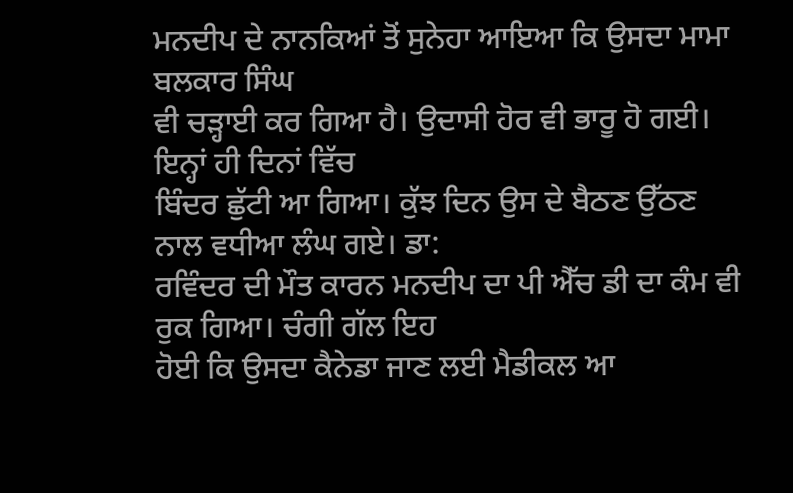ਮਨਦੀਪ ਦੇ ਨਾਨਕਿਆਂ ਤੋਂ ਸੁਨੇਹਾ ਆਇਆ ਕਿ ਉਸਦਾ ਮਾਮਾ ਬਲਕਾਰ ਸਿੰਘ
ਵੀ ਚੜ੍ਹਾਈ ਕਰ ਗਿਆ ਹੈ। ਉਦਾਸੀ ਹੋਰ ਵੀ ਭਾਰੂ ਹੋ ਗਈ। ਇਨ੍ਹਾਂ ਹੀ ਦਿਨਾਂ ਵਿੱਚ
ਬਿੰਦਰ ਛੁੱਟੀ ਆ ਗਿਆ। ਕੁੱਝ ਦਿਨ ਉਸ ਦੇ ਬੈਠਣ ਉੱਠਣ ਨਾਲ ਵਧੀਆ ਲੰਘ ਗਏ। ਡਾ:
ਰਵਿੰਦਰ ਦੀ ਮੌਤ ਕਾਰਨ ਮਨਦੀਪ ਦਾ ਪੀ ਐੱਚ ਡੀ ਦਾ ਕੰਮ ਵੀ ਰੁਕ ਗਿਆ। ਚੰਗੀ ਗੱਲ ਇਹ
ਹੋਈ ਕਿ ਉਸਦਾ ਕੈਨੇਡਾ ਜਾਣ ਲਈ ਮੈਡੀਕਲ ਆ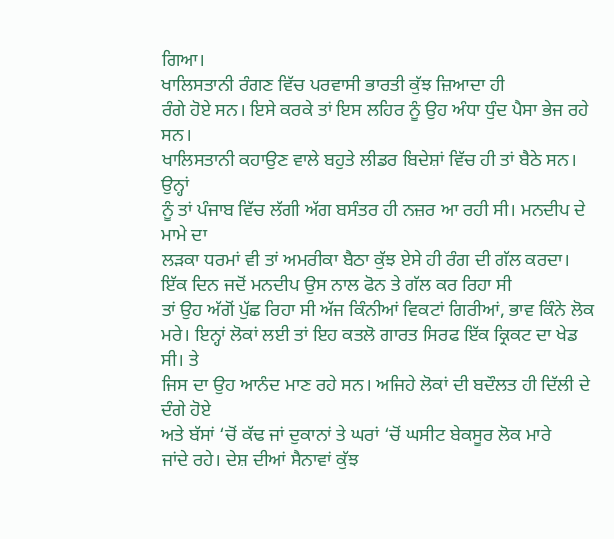ਗਿਆ।
ਖਾਲਿਸਤਾਨੀ ਰੰਗਣ ਵਿੱਚ ਪਰਵਾਸੀ ਭਾਰਤੀ ਕੁੱਝ ਜ਼ਿਆਦਾ ਹੀ
ਰੰਗੇ ਹੋਏ ਸਨ। ਇਸੇ ਕਰਕੇ ਤਾਂ ਇਸ ਲਹਿਰ ਨੂੰ ਉਹ ਅੰਧਾ ਧੁੰਦ ਪੈਸਾ ਭੇਜ ਰਹੇ ਸਨ।
ਖਾਲਿਸਤਾਨੀ ਕਹਾਉਣ ਵਾਲੇ ਬਹੁਤੇ ਲੀਡਰ ਬਿਦੇਸ਼ਾਂ ਵਿੱਚ ਹੀ ਤਾਂ ਬੈਠੇ ਸਨ। ਉਨ੍ਹਾਂ
ਨੂੰ ਤਾਂ ਪੰਜਾਬ ਵਿੱਚ ਲੱਗੀ ਅੱਗ ਬਸੰਤਰ ਹੀ ਨਜ਼ਰ ਆ ਰਹੀ ਸੀ। ਮਨਦੀਪ ਦੇ ਮਾਮੇ ਦਾ
ਲੜਕਾ ਧਰਮਾਂ ਵੀ ਤਾਂ ਅਮਰੀਕਾ ਬੈਠਾ ਕੁੱਝ ਏਸੇ ਹੀ ਰੰਗ ਦੀ ਗੱਲ ਕਰਦਾ।
ਇੱਕ ਦਿਨ ਜਦੋਂ ਮਨਦੀਪ ਉਸ ਨਾਲ ਫੋਨ ਤੇ ਗੱਲ ਕਰ ਰਿਹਾ ਸੀ
ਤਾਂ ਉਹ ਅੱਗੋਂ ਪੁੱਛ ਰਿਹਾ ਸੀ ਅੱਜ ਕਿੰਨੀਆਂ ਵਿਕਟਾਂ ਗਿਰੀਆਂ, ਭਾਵ ਕਿੰਨੇ ਲੋਕ
ਮਰੇ। ਇਨ੍ਹਾਂ ਲੋਕਾਂ ਲਈ ਤਾਂ ਇਹ ਕਤਲੋ ਗਾਰਤ ਸਿਰਫ ਇੱਕ ਕ੍ਰਿਕਟ ਦਾ ਖੇਡ ਸੀ। ਤੇ
ਜਿਸ ਦਾ ਉਹ ਆਨੰਦ ਮਾਣ ਰਹੇ ਸਨ। ਅਜਿਹੇ ਲੋਕਾਂ ਦੀ ਬਦੌਲਤ ਹੀ ਦਿੱਲੀ ਦੇ ਦੰਗੇ ਹੋਏ
ਅਤੇ ਬੱਸਾਂ ‘ਚੋਂ ਕੱਢ ਜਾਂ ਦੁਕਾਨਾਂ ਤੇ ਘਰਾਂ ‘ਚੋਂ ਘਸੀਟ ਬੇਕਸੂਰ ਲੋਕ ਮਾਰੇ
ਜਾਂਦੇ ਰਹੇ। ਦੇਸ਼ ਦੀਆਂ ਸੈਨਾਵਾਂ ਕੁੱਝ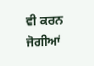ਵੀ ਕਰਨ ਜੋਗੀਆਂ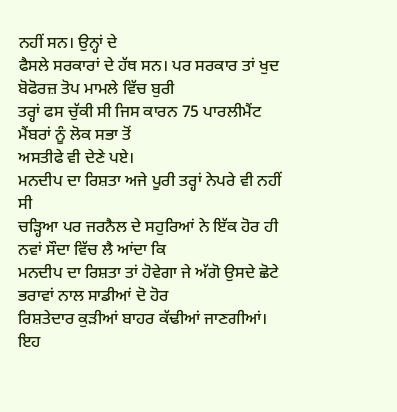ਨਹੀਂ ਸਨ। ਉਨ੍ਹਾਂ ਦੇ
ਫੈਸਲੇ ਸਰਕਾਰਾਂ ਦੇ ਹੱਥ ਸਨ। ਪਰ ਸਰਕਾਰ ਤਾਂ ਖੁਦ ਬੋਫੋਰਜ਼ ਤੋਪ ਮਾਮਲੇ ਵਿੱਚ ਬੁਰੀ
ਤਰ੍ਹਾਂ ਫਸ ਚੁੱਕੀ ਸੀ ਜਿਸ ਕਾਰਨ 75 ਪਾਰਲੀਮੈਂਟ ਮੈਂਬਰਾਂ ਨੂੰ ਲੋਕ ਸਭਾ ਤੋਂ
ਅਸਤੀਫੇ ਵੀ ਦੇਣੇ ਪਏ।
ਮਨਦੀਪ ਦਾ ਰਿਸ਼ਤਾ ਅਜੇ ਪੂਰੀ ਤਰ੍ਹਾਂ ਨੇਪਰੇ ਵੀ ਨਹੀਂ ਸੀ
ਚੜ੍ਹਿਆ ਪਰ ਜਰਨੈਲ ਦੇ ਸਹੁਰਿਆਂ ਨੇ ਇੱਕ ਹੋਰ ਹੀ ਨਵਾਂ ਸੌਦਾ ਵਿੱਚ ਲੈ ਆਂਦਾ ਕਿ
ਮਨਦੀਪ ਦਾ ਰਿਸ਼ਤਾ ਤਾਂ ਹੋਵੇਗਾ ਜੇ ਅੱਗੋ ਉਸਦੇ ਛੋਟੇ ਭਰਾਵਾਂ ਨਾਲ ਸਾਡੀਆਂ ਦੋ ਹੋਰ
ਰਿਸ਼ਤੇਦਾਰ ਕੁੜੀਆਂ ਬਾਹਰ ਕੱਢੀਆਂ ਜਾਣਗੀਆਂ। ਇਹ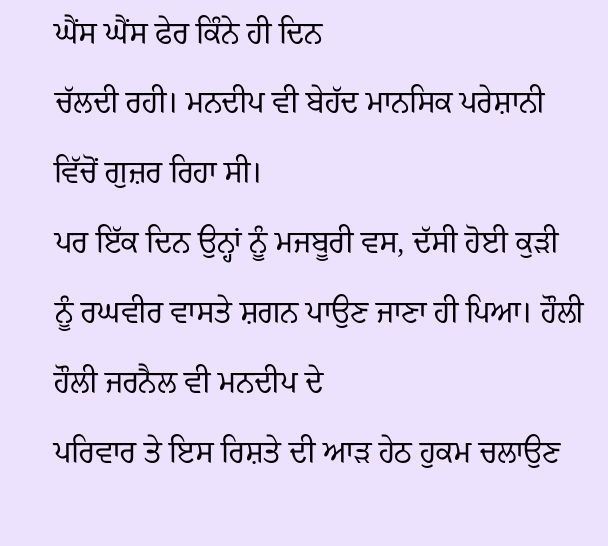ਘੈਂਸ ਘੈਂਸ ਫੇਰ ਕਿੰਨੇ ਹੀ ਦਿਨ
ਚੱਲਦੀ ਰਹੀ। ਮਨਦੀਪ ਵੀ ਬੇਹੱਦ ਮਾਨਸਿਕ ਪਰੇਸ਼ਾਨੀ ਵਿੱਚੋਂ ਗੁਜ਼ਰ ਰਿਹਾ ਸੀ।
ਪਰ ਇੱਕ ਦਿਨ ਉਨ੍ਹਾਂ ਨੂੰ ਮਜਬੂਰੀ ਵਸ, ਦੱਸੀ ਹੋਈ ਕੁੜੀ
ਨੂੰ ਰਘਵੀਰ ਵਾਸਤੇ ਸ਼ਗਨ ਪਾਉਣ ਜਾਣਾ ਹੀ ਪਿਆ। ਹੌਲੀ ਹੌਲੀ ਜਰਨੈਲ ਵੀ ਮਨਦੀਪ ਦੇ
ਪਰਿਵਾਰ ਤੇ ਇਸ ਰਿਸ਼ਤੇ ਦੀ ਆੜ ਹੇਠ ਹੁਕਮ ਚਲਾਉਣ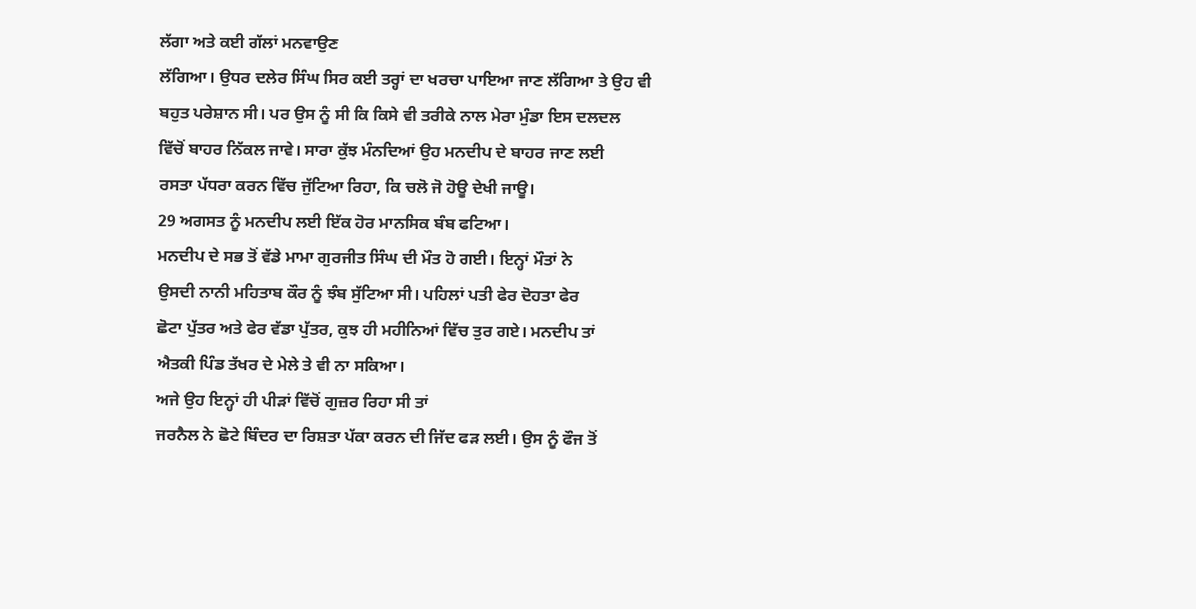ਲੱਗਾ ਅਤੇ ਕਈ ਗੱਲਾਂ ਮਨਵਾਉਣ
ਲੱਗਿਆ। ਉਧਰ ਦਲੇਰ ਸਿੰਘ ਸਿਰ ਕਈ ਤਰ੍ਹਾਂ ਦਾ ਖਰਚਾ ਪਾਇਆ ਜਾਣ ਲੱਗਿਆ ਤੇ ਉਹ ਵੀ
ਬਹੁਤ ਪਰੇਸ਼ਾਨ ਸੀ। ਪਰ ਉਸ ਨੂੰ ਸੀ ਕਿ ਕਿਸੇ ਵੀ ਤਰੀਕੇ ਨਾਲ ਮੇਰਾ ਮੁੰਡਾ ਇਸ ਦਲਦਲ
ਵਿੱਚੋਂ ਬਾਹਰ ਨਿੱਕਲ ਜਾਵੇ। ਸਾਰਾ ਕੁੱਝ ਮੰਨਦਿਆਂ ਉਹ ਮਨਦੀਪ ਦੇ ਬਾਹਰ ਜਾਣ ਲਈ
ਰਸਤਾ ਪੱਧਰਾ ਕਰਨ ਵਿੱਚ ਜੁੱਟਿਆ ਰਿਹਾ, ਕਿ ਚਲੋ ਜੋ ਹੋਊ ਦੇਖੀ ਜਾਊ।
29 ਅਗਸਤ ਨੂੰ ਮਨਦੀਪ ਲਈ ਇੱਕ ਹੋਰ ਮਾਨਸਿਕ ਬੰਬ ਫਟਿਆ।
ਮਨਦੀਪ ਦੇ ਸਭ ਤੋਂ ਵੱਡੇ ਮਾਮਾ ਗੁਰਜੀਤ ਸਿੰਘ ਦੀ ਮੌਤ ਹੋ ਗਈ। ਇਨ੍ਹਾਂ ਮੌਤਾਂ ਨੇ
ਉਸਦੀ ਨਾਨੀ ਮਹਿਤਾਬ ਕੌਰ ਨੂੰ ਝੰਬ ਸੁੱਟਿਆ ਸੀ। ਪਹਿਲਾਂ ਪਤੀ ਫੇਰ ਦੋਹਤਾ ਫੇਰ
ਛੋਟਾ ਪੁੱਤਰ ਅਤੇ ਫੇਰ ਵੱਡਾ ਪੁੱਤਰ, ਕੁਝ ਹੀ ਮਹੀਨਿਆਂ ਵਿੱਚ ਤੁਰ ਗਏ। ਮਨਦੀਪ ਤਾਂ
ਐਤਕੀ ਪਿੰਡ ਤੱਖਰ ਦੇ ਮੇਲੇ ਤੇ ਵੀ ਨਾ ਸਕਿਆ।
ਅਜੇ ਉਹ ਇਨ੍ਹਾਂ ਹੀ ਪੀੜਾਂ ਵਿੱਚੋਂ ਗੁਜ਼ਰ ਰਿਹਾ ਸੀ ਤਾਂ
ਜਰਨੈਲ ਨੇ ਛੋਟੇ ਬਿੰਦਰ ਦਾ ਰਿਸ਼ਤਾ ਪੱਕਾ ਕਰਨ ਦੀ ਜਿੱਦ ਫੜ ਲਈ। ਉਸ ਨੂੰ ਫੌਜ ਤੋਂ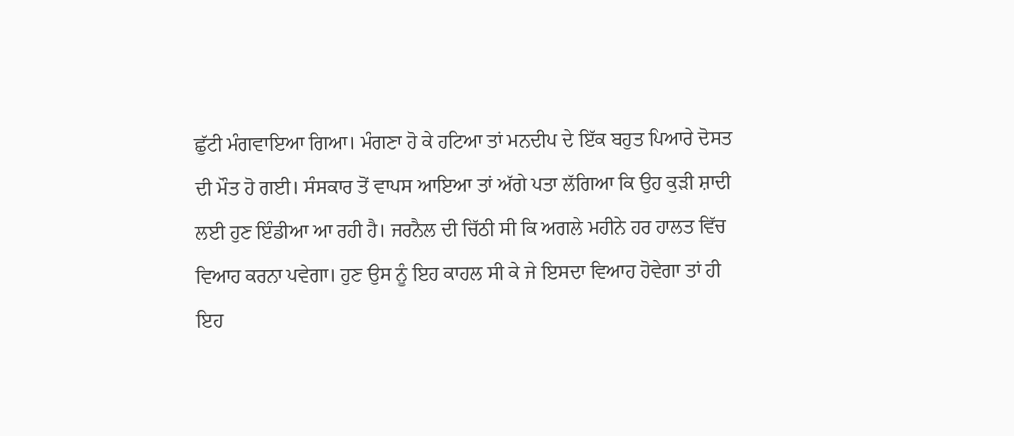ਛੁੱਟੀ ਮੰਗਵਾਇਆ ਗਿਆ। ਮੰਗਣਾ ਹੋ ਕੇ ਹਟਿਆ ਤਾਂ ਮਨਦੀਪ ਦੇ ਇੱਕ ਬਹੁਤ ਪਿਆਰੇ ਦੋਸਤ
ਦੀ ਮੌਤ ਹੋ ਗਈ। ਸੰਸਕਾਰ ਤੋਂ ਵਾਪਸ ਆਇਆ ਤਾਂ ਅੱਗੇ ਪਤਾ ਲੱਗਿਆ ਕਿ ਉਹ ਕੁੜੀ ਸ਼ਾਦੀ
ਲਈ ਹੁਣ ਇੰਡੀਆ ਆ ਰਹੀ ਹੈ। ਜਰਨੈਲ ਦੀ ਚਿੱਠੀ ਸੀ ਕਿ ਅਗਲੇ ਮਹੀਨੇ ਹਰ ਹਾਲਤ ਵਿੱਚ
ਵਿਆਹ ਕਰਨਾ ਪਵੇਗਾ। ਹੁਣ ਉਸ ਨੂੰ ਇਹ ਕਾਹਲ ਸੀ ਕੇ ਜੇ ਇਸਦਾ ਵਿਆਹ ਹੋਵੇਗਾ ਤਾਂ ਹੀ
ਇਹ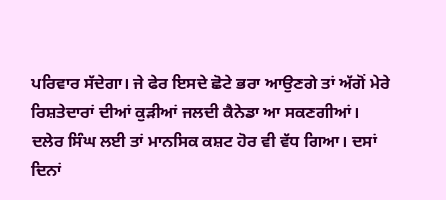ਪਰਿਵਾਰ ਸੱਦੇਗਾ। ਜੇ ਫੇਰ ਇਸਦੇ ਛੋਟੇ ਭਰਾ ਆਉਣਗੇ ਤਾਂ ਅੱਗੋਂ ਮੇਰੇ
ਰਿਸ਼ਤੇਦਾਰਾਂ ਦੀਆਂ ਕੁੜੀਆਂ ਜਲਦੀ ਕੈਨੇਡਾ ਆ ਸਕਣਗੀਆਂ।
ਦਲੇਰ ਸਿੰਘ ਲਈ ਤਾਂ ਮਾਨਸਿਕ ਕਸ਼ਟ ਹੋਰ ਵੀ ਵੱਧ ਗਿਆ। ਦਸਾਂ
ਦਿਨਾਂ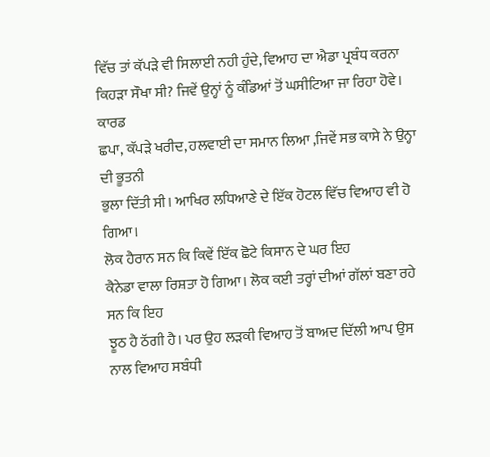ਵਿੱਚ ਤਾਂ ਕੱਪੜੇ ਵੀ ਸਿਲਾਈ ਨਹੀ ਹੁੰਦੇ, ਵਿਆਹ ਦਾ ਐਡਾ ਪ੍ਰਬੰਧ ਕਰਨਾ
ਕਿਹੜਾ ਸੌਖਾ ਸੀ? ਜਿਵੇਂ ਉਨ੍ਹਾਂ ਨੂੰ ਕੰਡਿਆਂ ਤੋਂ ਘਸੀਟਿਆ ਜਾ ਰਿਹਾ ਹੋਵੇ। ਕਾਰਡ
ਛਪਾ, ਕੱਪੜੇ ਖਰੀਦ, ਹਲਵਾਈ ਦਾ ਸਮਾਨ ਲਿਆ ,ਜਿਵੇਂ ਸਭ ਕਾਸੇ ਨੇ ਉਨ੍ਹਾ ਦੀ ਭੂਤਨੀ
ਭੁਲਾ ਦਿੱਤੀ ਸੀ। ਆਖਿਰ ਲਧਿਆਣੇ ਦੇ ਇੱਕ ਹੋਟਲ ਵਿੱਚ ਵਿਆਹ ਵੀ ਹੋ ਗਿਆ।
ਲੋਕ ਹੈਰਾਨ ਸਨ ਕਿ ਕਿਵੇਂ ਇੱਕ ਛੋਟੇ ਕਿਸਾਨ ਦੇ ਘਰ ਇਹ
ਕੈਨੇਡਾ ਵਾਲਾ ਰਿਸ਼ਤਾ ਹੋ ਗਿਆ। ਲੋਕ ਕਈ ਤਰ੍ਹਾਂ ਦੀਆਂ ਗੱਲਾਂ ਬਣਾ ਰਹੇ ਸਨ ਕਿ ਇਹ
ਝੂਠ ਹੈ ਠੱਗੀ ਹੈ। ਪਰ ਉਹ ਲੜਕੀ ਵਿਆਹ ਤੋਂ ਬਾਅਦ ਦਿੱਲੀ ਆਪ ਉਸ ਨਾਲ ਵਿਆਹ ਸਬੰਧੀ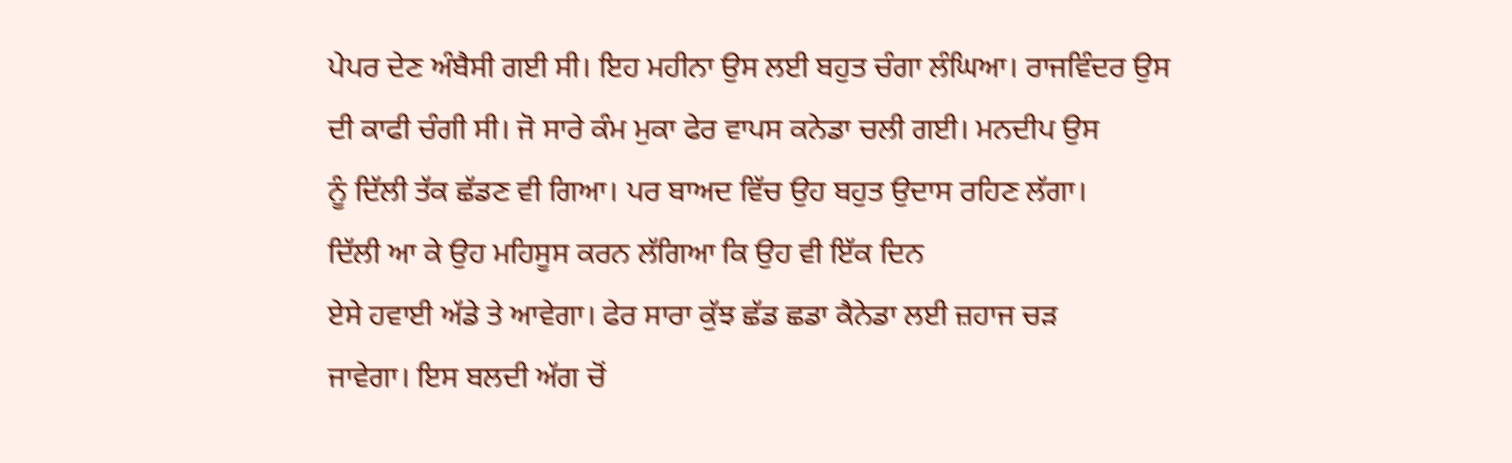ਪੇਪਰ ਦੇਣ ਅੰਬੈਸੀ ਗਈ ਸੀ। ਇਹ ਮਹੀਨਾ ਉਸ ਲਈ ਬਹੁਤ ਚੰਗਾ ਲੰਘਿਆ। ਰਾਜਵਿੰਦਰ ਉਸ
ਦੀ ਕਾਫੀ ਚੰਗੀ ਸੀ। ਜੋ ਸਾਰੇ ਕੰਮ ਮੁਕਾ ਫੇਰ ਵਾਪਸ ਕਨੇਡਾ ਚਲੀ ਗਈ। ਮਨਦੀਪ ਉਸ
ਨੂੰ ਦਿੱਲੀ ਤੱਕ ਛੱਡਣ ਵੀ ਗਿਆ। ਪਰ ਬਾਅਦ ਵਿੱਚ ਉਹ ਬਹੁਤ ਉਦਾਸ ਰਹਿਣ ਲੱਗਾ।
ਦਿੱਲੀ ਆ ਕੇ ਉਹ ਮਹਿਸੂਸ ਕਰਨ ਲੱਗਿਆ ਕਿ ਉਹ ਵੀ ਇੱਕ ਦਿਨ
ਏਸੇ ਹਵਾਈ ਅੱਡੇ ਤੇ ਆਵੇਗਾ। ਫੇਰ ਸਾਰਾ ਕੁੱਝ ਛੱਡ ਛਡਾ ਕੈਨੇਡਾ ਲਈ ਜ਼ਹਾਜ ਚੜ
ਜਾਵੇਗਾ। ਇਸ ਬਲਦੀ ਅੱਗ ਚੋਂ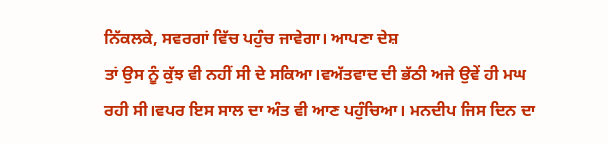ਨਿੱਕਲਕੇ, ਸਵਰਗਾਂ ਵਿੱਚ ਪਹੁੰਚ ਜਾਵੇਗਾ। ਆਪਣਾ ਦੇਸ਼
ਤਾਂ ਉਸ ਨੂੰ ਕੁੱਝ ਵੀ ਨਹੀਂ ਸੀ ਦੇ ਸਕਿਆ।ਵਅੱਤਵਾਦ ਦੀ ਭੱਠੀ ਅਜੇ ਉਵੇਂ ਹੀ ਮਘ
ਰਹੀ ਸੀ।ਵਪਰ ਇਸ ਸਾਲ ਦਾ ਅੰਤ ਵੀ ਆਣ ਪਹੁੰਚਿਆ। ਮਨਦੀਪ ਜਿਸ ਦਿਨ ਦਾ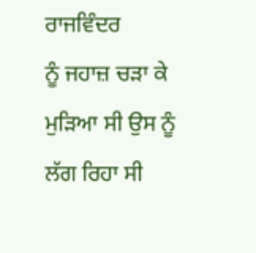ਰਾਜਵਿੰਦਰ
ਨੂੰ ਜਹਾਜ਼ ਚੜਾ ਕੇ ਮੁੜਿਆ ਸੀ ਉਸ ਨੂੰ ਲੱਗ ਰਿਹਾ ਸੀ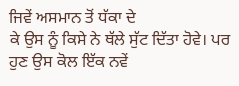ਜਿਵੇਂ ਅਸਮਾਨ ਤੋਂ ਧੱਕਾ ਦੇ
ਕੇ ਉਸ ਨੂੰ ਕਿਸੇ ਨੇ ਥੱਲੇ ਸੁੱਟ ਦਿੱਤਾ ਹੋਵੇ। ਪਰ ਹੁਣ ਉਸ ਕੋਲ ਇੱਕ ਨਵੇਂ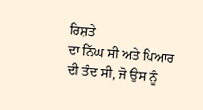ਰਿਸ਼ਤੇ
ਦਾ ਨਿੱਘ ਸੀ ਅਤੇ ਪਿਆਰ ਦੀ ਤੰਦ ਸੀ, ਜੋ ਉਸ ਨੂੰ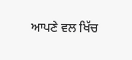ਆਪਣੇ ਵਲ ਖਿੱਚ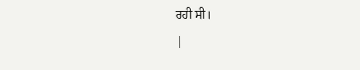ਰਹੀ ਸੀ।
|